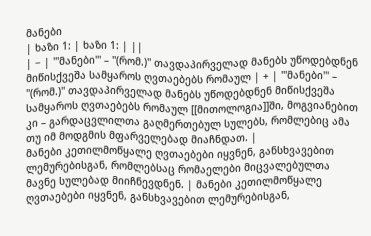მანები
| ხაზი 1: | ხაზი 1: | ||
| − | '''მანები''' – ''(რომ.)'' თავდაპირველად მანებს უწოდებდნენ მიწისქვეშა სამყაროს ღვთაებებს რომაულ | + | '''მანები''' – ''(რომ.)'' თავდაპირველად მანებს უწოდებდნენ მიწისქვეშა სამყაროს ღვთაებებს რომაულ [[მითოლოგია]]ში, მოგვიანებით კი – გარდაცვლილთა გაღმერთებულ სულებს, რომლებიც ამა თუ იმ მოდგმის მფარველებად მიაჩნდათ. |
მანები კეთილმოწყალე ღვთაებები იყვნენ, განსხვავებით ლემურებისგან, რომლებსაც რომაელები მიცვალებულთა მავნე სულებად მიიჩნევდნენ. | მანები კეთილმოწყალე ღვთაებები იყვნენ, განსხვავებით ლემურებისგან,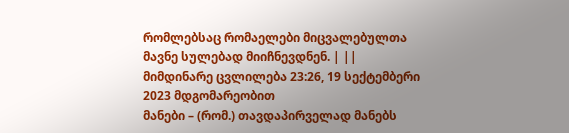რომლებსაც რომაელები მიცვალებულთა მავნე სულებად მიიჩნევდნენ. | ||
მიმდინარე ცვლილება 23:26, 19 სექტემბერი 2023 მდგომარეობით
მანები – (რომ.) თავდაპირველად მანებს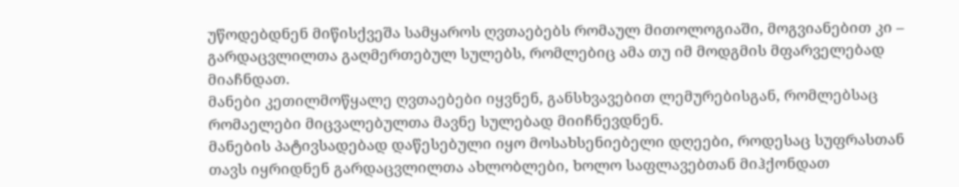უწოდებდნენ მიწისქვეშა სამყაროს ღვთაებებს რომაულ მითოლოგიაში, მოგვიანებით კი – გარდაცვლილთა გაღმერთებულ სულებს, რომლებიც ამა თუ იმ მოდგმის მფარველებად მიაჩნდათ.
მანები კეთილმოწყალე ღვთაებები იყვნენ, განსხვავებით ლემურებისგან, რომლებსაც რომაელები მიცვალებულთა მავნე სულებად მიიჩნევდნენ.
მანების პატივსადებად დაწესებული იყო მოსახსენიებელი დღეები, როდესაც სუფრასთან თავს იყრიდნენ გარდაცვლილთა ახლობლები, ხოლო საფლავებთან მიჰქონდათ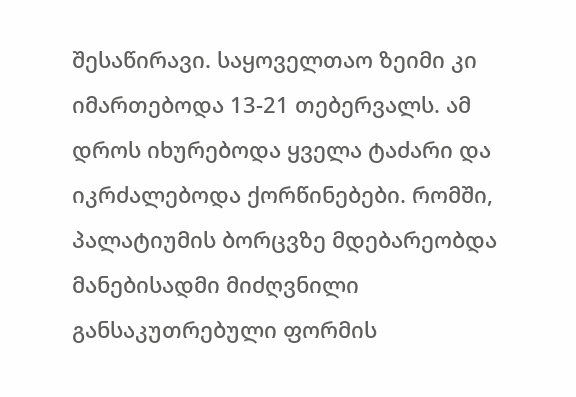შესაწირავი. საყოველთაო ზეიმი კი იმართებოდა 13-21 თებერვალს. ამ დროს იხურებოდა ყველა ტაძარი და იკრძალებოდა ქორწინებები. რომში, პალატიუმის ბორცვზე მდებარეობდა მანებისადმი მიძღვნილი განსაკუთრებული ფორმის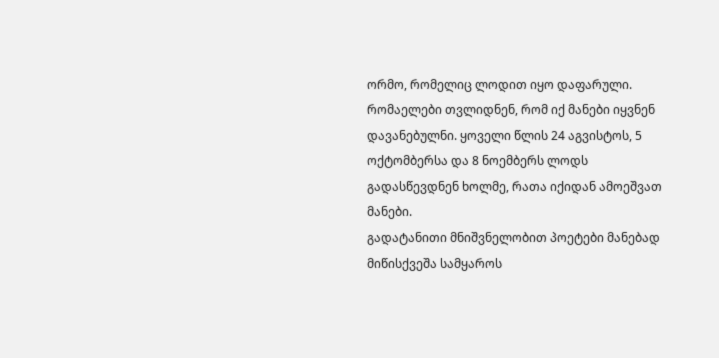ორმო, რომელიც ლოდით იყო დაფარული. რომაელები თვლიდნენ, რომ იქ მანები იყვნენ დავანებულნი. ყოველი წლის 24 აგვისტოს, 5 ოქტომბერსა და 8 ნოემბერს ლოდს გადასწევდნენ ხოლმე, რათა იქიდან ამოეშვათ მანები.
გადატანითი მნიშვნელობით პოეტები მანებად მიწისქვეშა სამყაროს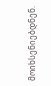მოიხსენიებდნენ.